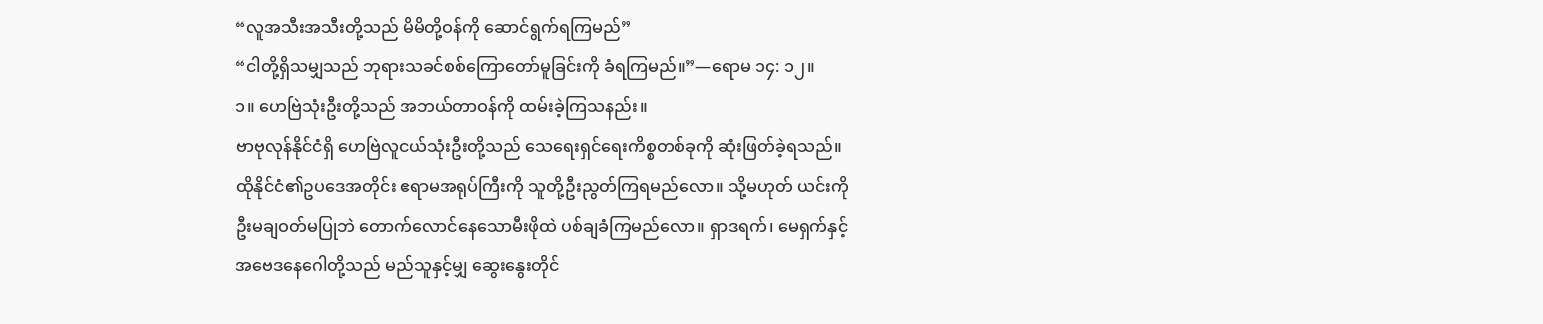“လူအသီးအသီးတို့သည် မိမိတို့ဝန်ကို ဆောင်ရွက်ရကြမည်”
“ငါတို့ရှိသမျှသည် ဘုရားသခင်စစ်ကြောတော်မူခြင်းကို ခံရကြမည်။”—ရောမ ၁၄: ၁၂။
၁။ ဟေဗြဲသုံးဦးတို့သည် အဘယ်တာဝန်ကို ထမ်းခဲ့ကြသနည်း။
ဗာဗုလုန်နိုင်ငံရှိ ဟေဗြဲလူငယ်သုံးဦးတို့သည် သေရေးရှင်ရေးကိစ္စတစ်ခုကို ဆုံးဖြတ်ခဲ့ရသည်။ ထိုနိုင်ငံ၏ဥပဒေအတိုင်း ဧရာမအရုပ်ကြီးကို သူတို့ဦးညွတ်ကြရမည်လော။ သို့မဟုတ် ယင်းကိုဦးမချဝတ်မပြုဘဲ တောက်လောင်နေသောမီးဖိုထဲ ပစ်ချခံကြမည်လော။ ရှာဒရက်၊ မေရှက်နှင့် အဗေဒနေဂေါတို့သည် မည်သူနှင့်မျှ ဆွေးနွေးတိုင်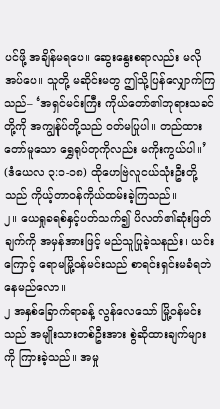ပင်ဖို့ အချိန်မရပေ။ ဆွေးနွေးစရာလည်း မလိုအပ်ပေ။ သူတို့ မဆိုင်းမတွ ဤသို့ပြန်လျှောက်ကြသည်– ‘အရှင်မင်းကြီး ကိုယ်တော်၏ဘုရားသခင်တို့ကို အကျွန်ုပ်တို့သည် ဝတ်မပြုပါ။ တည်ထားတော်မူသော ရွှေရုပ်တုကိုလည်း မကိုးကွယ်ပါ။’ (ဒံယေလ ၃:၁-၁၈) ထိုဟေဗြဲလူငယ်သုံးဦးတို့သည် ကိုယ့်တာဝန်ကိုယ်ထမ်းခဲ့ကြသည်။
၂။ ယေရှုခရစ်နှင့်ပတ်သက်၍ ပိလတ်၏ဆုံးဖြတ်ချက်ကို အမှန်အားဖြင့် မည်သူပြုခဲ့သနည်း၊ ယင်းကြောင့် ရောမမြို့ဝန်မင်းသည် စာရင်းရှင်းမခံရဘဲနေမည်လော။
၂ အနှစ်ခြောက်ရာခန့် လွန်လေသော် မြို့ဝန်မင်းသည် အမျိုးသားတစ်ဦးအား စွဲဆိုထားချက်များကို ကြားခဲ့သည်။ အမှု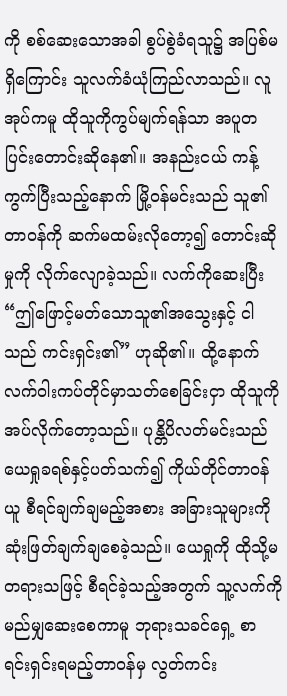ကို စစ်ဆေးသောအခါ စွပ်စွဲခံရသူ၌ အပြစ်မရှိကြောင်း သူလက်ခံယုံကြည်လာသည်။ လူအုပ်ကမူ ထိုသူကိုကွပ်မျက်ရန်သာ အပူတပြင်းတောင်းဆိုနေ၏။ အနည်းငယ် ကန့်ကွက်ပြီးသည့်နောက် မြို့ဝန်မင်းသည် သူ၏တာဝန်ကို ဆက်မထမ်းလိုတော့၍ တောင်းဆိုမှုကို လိုက်လျောခဲ့သည်။ လက်ကိုဆေးပြီး “ဤဖြောင့်မတ်သောသူ၏အသွေးနှင့် ငါသည် ကင်းရှင်း၏” ဟုဆို၏။ ထို့နောက် လက်ဝါးကပ်တိုင်မှာသတ်စေခြင်းငှာ ထိုသူကို အပ်လိုက်တော့သည်။ ပုန္တိပိလတ်မင်းသည် ယေရှုခရစ်နှင့်ပတ်သက်၍ ကိုယ်တိုင်တာဝန်ယူ စီရင်ချက်ချမည့်အစား အခြားသူများကို ဆုံးဖြတ်ချက်ချစေခဲ့သည်။ ယေရှုကို ထိုသို့မတရားသဖြင့် စီရင်ခဲ့သည့်အတွက် သူ့လက်ကို မည်မျှဆေးစေကာမူ ဘုရားသခင်ရှေ့ စာရင်းရှင်းရမည့်တာဝန်မှ လွတ်ကင်း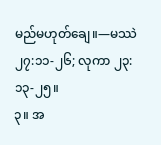မည်မဟုတ်ချေ။—မဿဲ ၂၇:၁၁-၂၆; လုကာ ၂၃:၁၃-၂၅။
၃။ အ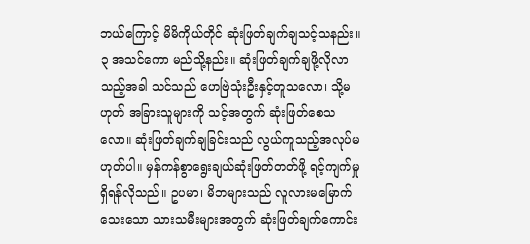ဘယ်ကြောင့် မိမိကိုယ်တိုင် ဆုံးဖြတ်ချက်ချသင့်သနည်း။
၃ အသင်ကော မည်သို့နည်း။ ဆုံးဖြတ်ချက်ချဖို့လိုလာသည့်အခါ သင်သည် ဟေဗြဲသုံးဦးနှင့်တူသလော၊ သို့မဟုတ် အခြားသူများကို သင့်အတွက် ဆုံးဖြတ်စေသလော။ ဆုံးဖြတ်ချက်ချခြင်းသည် လွယ်ကူသည့်အလုပ်မဟုတ်ပါ။ မှန်ကန်စွာရွေးချယ်ဆုံးဖြတ်တတ်ဖို့ ရင့်ကျက်မှုရှိရန်လိုသည်။ ဥပမာ၊ မိဘများသည် လူလားမမြောက်သေးသော သားသမီးများအတွက် ဆုံးဖြတ်ချက်ကောင်း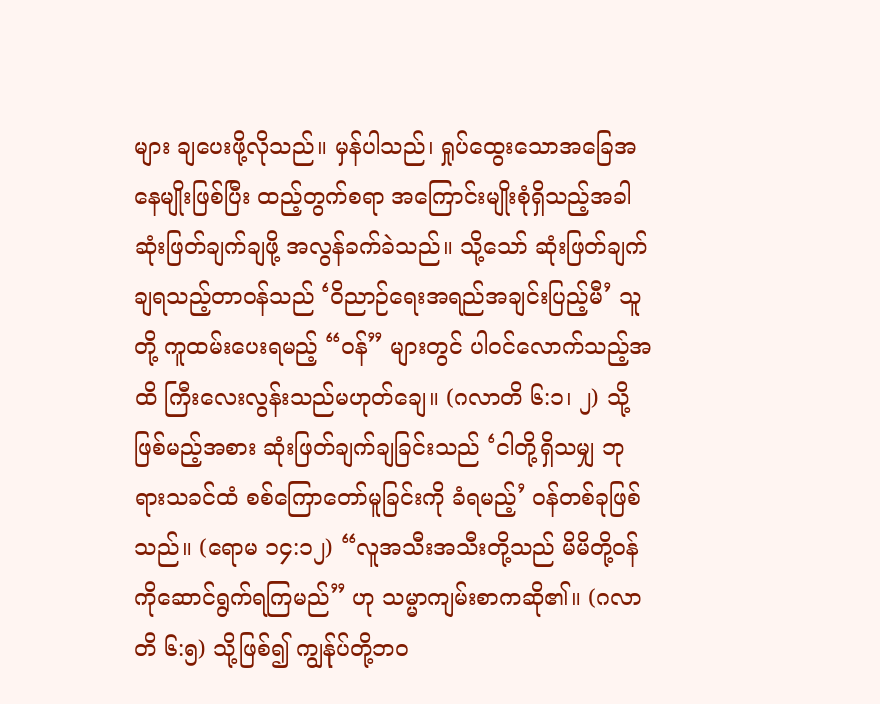များ ချပေးဖို့လိုသည်။ မှန်ပါသည်၊ ရှုပ်ထွေးသောအခြေအနေမျိုးဖြစ်ပြီး ထည့်တွက်စရာ အကြောင်းမျိုးစုံရှိသည့်အခါ ဆုံးဖြတ်ချက်ချဖို့ အလွန်ခက်ခဲသည်။ သို့သော် ဆုံးဖြတ်ချက်ချရသည့်တာဝန်သည် ‘ဝိညာဉ်ရေးအရည်အချင်းပြည့်မီ’ သူတို့ ကူထမ်းပေးရမည့် “ဝန်” များတွင် ပါဝင်လောက်သည့်အထိ ကြီးလေးလွန်းသည်မဟုတ်ချေ။ (ဂလာတိ ၆:၁၊ ၂) သို့ဖြစ်မည့်အစား ဆုံးဖြတ်ချက်ချခြင်းသည် ‘ငါတို့ရှိသမျှ ဘုရားသခင်ထံ စစ်ကြောတော်မူခြင်းကို ခံရမည့်’ ဝန်တစ်ခုဖြစ်သည်။ (ရောမ ၁၄:၁၂) “လူအသီးအသီးတို့သည် မိမိတို့ဝန်ကိုဆောင်ရွက်ရကြမည်” ဟု သမ္မာကျမ်းစာကဆို၏။ (ဂလာတိ ၆:၅) သို့ဖြစ်၍ ကျွန်ုပ်တို့ဘဝ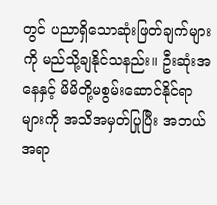တွင် ပညာရှိသောဆုံးဖြတ်ချက်များကို မည်သို့ချနိုင်သနည်း။ ဦးဆုံးအနေနှင့် မိမိတို့မစွမ်းဆောင်နိုင်ရာများကို အသိအမှတ်ပြုပြီး အဘယ်အရာ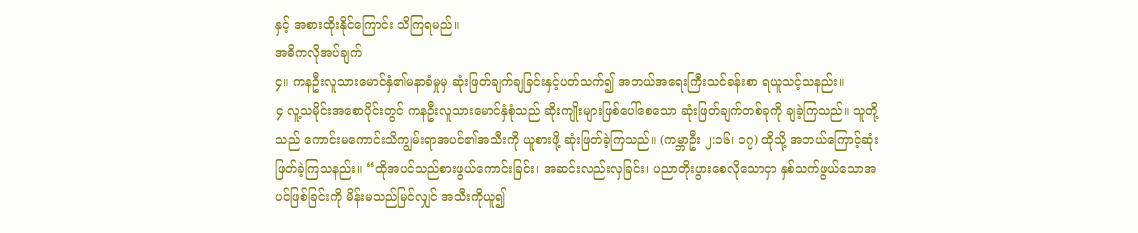နှင့် အစားထိုးနိုင်ကြောင်း သိကြရမည်။
အဓိကလိုအပ်ချက်
၄။ ကနဦးလူသားမောင်နှံ၏မနာခံမှုမှ ဆုံးဖြတ်ချက်ချခြင်းနှင့်ပတ်သက်၍ အဘယ်အရေးကြီးသင်ခန်းစာ ရယူသင့်သနည်း။
၄ လူ့သမိုင်းအစောပိုင်းတွင် ကနဦးလူသားမောင်နှံစုံသည် ဆိုးကျိုးများဖြစ်ပေါ်စေသော ဆုံးဖြတ်ချက်တစ်ခုကို ချခဲ့ကြသည်။ သူတို့သည် ကောင်းမကောင်းသိကျွမ်းရာအပင်၏အသီးကို ယူစားဖို့ ဆုံးဖြတ်ခဲ့ကြသည်။ (ကမ္ဘာဦး ၂:၁၆၊ ၁၇) ထိုသို့ အဘယ်ကြောင့်ဆုံးဖြတ်ခဲ့ကြသနည်း။ “ထိုအပင်သည်စားဖွယ်ကောင်းခြင်း၊ အဆင်းလည်းလှခြင်း၊ ပညာတိုးပွားစေလိုသောငှာ နှစ်သက်ဖွယ်သောအပင်ဖြစ်ခြင်းကို မိန်းမသည်မြင်လျှင် အသီးကိုယူ၍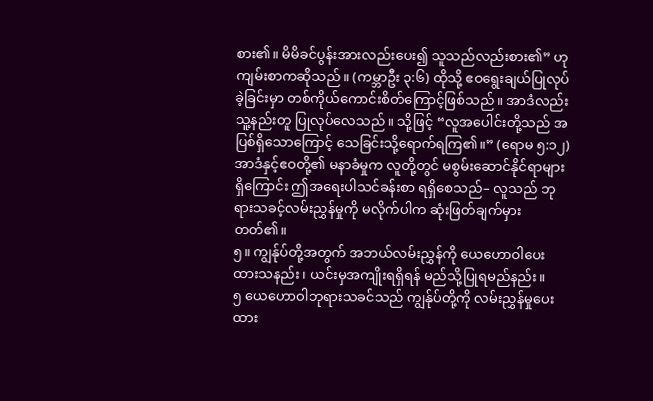စား၏။ မိမိခင်ပွန်းအားလည်းပေး၍ သူသည်လည်းစား၏” ဟုကျမ်းစာကဆိုသည်။ (ကမ္ဘာဦး ၃:၆) ထိုသို့ ဧဝရွေးချယ်ပြုလုပ်ခဲ့ခြင်းမှာ တစ်ကိုယ်ကောင်းစိတ်ကြောင့်ဖြစ်သည်။ အာဒံလည်း သူ့နည်းတူ ပြုလုပ်လေသည်။ သို့ဖြင့် “လူအပေါင်းတို့သည် အပြစ်ရှိသောကြောင့် သေခြင်းသို့ရောက်ရကြ၏။” (ရောမ ၅:၁၂) အာဒံနှင့်ဧဝတို့၏ မနာခံမှုက လူတို့တွင် မစွမ်းဆောင်နိုင်ရာများရှိကြောင်း ဤအရေးပါသင်ခန်းစာ ရရှိစေသည်– လူသည် ဘုရားသခင့်လမ်းညွှန်မှုကို မလိုက်ပါက ဆုံးဖြတ်ချက်မှားတတ်၏။
၅။ ကျွန်ုပ်တို့အတွက် အဘယ်လမ်းညွှန်ကို ယေဟောဝါပေးထားသနည်း၊ ယင်းမှအကျိုးရရှိရန် မည်သို့ပြုရမည်နည်း။
၅ ယေဟောဝါဘုရားသခင်သည် ကျွန်ုပ်တို့ကို လမ်းညွှန်မှုပေးထား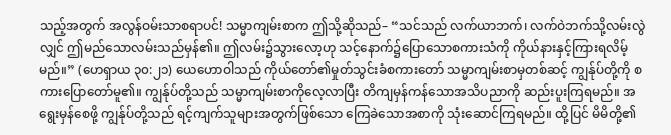သည့်အတွက် အလွန်ဝမ်းသာစရာပင်! သမ္မာကျမ်းစာက ဤသို့ဆိုသည်– “သင်သည် လက်ယာဘက်၊ လက်ဝဲဘက်သို့လမ်းလွဲလျှင် ဤမည်သောလမ်းသည်မှန်၏။ ဤလမ်း၌သွားလော့ဟု သင့်နောက်၌ပြောသောစကားသံကို ကိုယ်နားနှင့်ကြားရလိမ့်မည်။” (ဟေရှာယ ၃၀:၂၁) ယေဟောဝါသည် ကိုယ်တော်၏မှုတ်သွင်းခံစကားတော် သမ္မာကျမ်းစာမှတစ်ဆင့် ကျွန်ုပ်တို့ကို စကားပြောတော်မူ၏။ ကျွန်ုပ်တို့သည် သမ္မာကျမ်းစာကိုလေ့လာပြီး တိကျမှန်ကန်သောအသိပညာကို ဆည်းပူးကြရမည်။ အရွေးမှန်စေဖို့ ကျွန်ုပ်တို့သည် ရင့်ကျက်သူများအတွက်ဖြစ်သော ကြေခဲသောအစာကို သုံးဆောင်ကြရမည်။ ထို့ပြင် မိမိတို့၏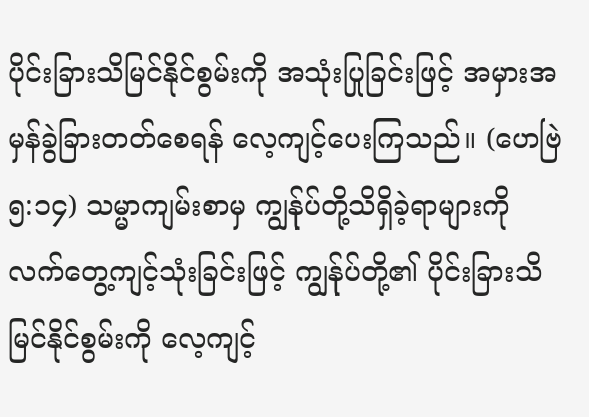ပိုင်းခြားသိမြင်နိုင်စွမ်းကို အသုံးပြုခြင်းဖြင့် အမှားအမှန်ခွဲခြားတတ်စေရန် လေ့ကျင့်ပေးကြသည်။ (ဟေဗြဲ ၅:၁၄) သမ္မာကျမ်းစာမှ ကျွန်ုပ်တို့သိရှိခဲ့ရာများကို လက်တွေ့ကျင့်သုံးခြင်းဖြင့် ကျွန်ုပ်တို့၏ ပိုင်းခြားသိမြင်နိုင်စွမ်းကို လေ့ကျင့်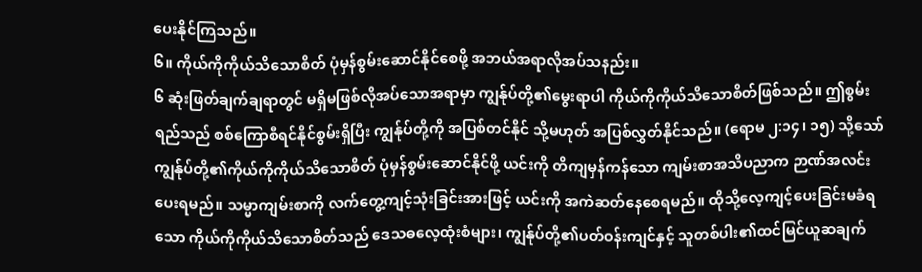ပေးနိုင်ကြသည်။
၆။ ကိုယ်ကိုကိုယ်သိသောစိတ် ပုံမှန်စွမ်းဆောင်နိုင်စေဖို့ အဘယ်အရာလိုအပ်သနည်း။
၆ ဆုံးဖြတ်ချက်ချရာတွင် မရှိမဖြစ်လိုအပ်သောအရာမှာ ကျွန်ုပ်တို့၏မွေးရာပါ ကိုယ်ကိုကိုယ်သိသောစိတ်ဖြစ်သည်။ ဤစွမ်းရည်သည် စစ်ကြောစီရင်နိုင်စွမ်းရှိပြီး ကျွန်ုပ်တို့ကို အပြစ်တင်နိုင် သို့မဟုတ် အပြစ်လွှတ်နိုင်သည်။ (ရောမ ၂:၁၄၊ ၁၅) သို့သော် ကျွန်ုပ်တို့၏ကိုယ်ကိုကိုယ်သိသောစိတ် ပုံမှန်စွမ်းဆောင်နိုင်ဖို့ ယင်းကို တိကျမှန်ကန်သော ကျမ်းစာအသိပညာက ဉာဏ်အလင်းပေးရမည်။ သမ္မာကျမ်းစာကို လက်တွေ့ကျင့်သုံးခြင်းအားဖြင့် ယင်းကို အကဲဆတ်နေစေရမည်။ ထိုသို့လေ့ကျင့်ပေးခြင်းမခံရသော ကိုယ်ကိုကိုယ်သိသောစိတ်သည် ဒေသဓလေ့ထုံးစံများ၊ ကျွန်ုပ်တို့၏ပတ်ဝန်းကျင်နှင့် သူတစ်ပါး၏ထင်မြင်ယူဆချက်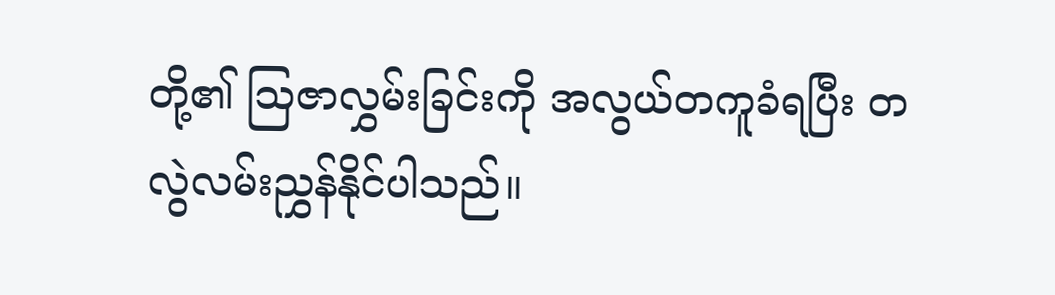တို့၏ ဩဇာလွှမ်းခြင်းကို အလွယ်တကူခံရပြီး တလွဲလမ်းညွှန်နိုင်ပါသည်။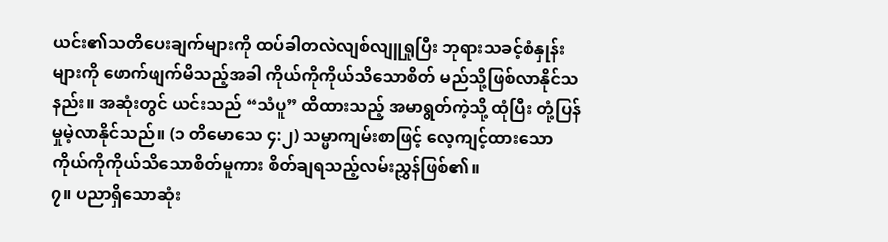ယင်း၏သတိပေးချက်များကို ထပ်ခါတလဲလျစ်လျူရှုပြီး ဘုရားသခင့်စံနှုန်းများကို ဖောက်ဖျက်မိသည့်အခါ ကိုယ်ကိုကိုယ်သိသောစိတ် မည်သို့ဖြစ်လာနိုင်သနည်း။ အဆုံးတွင် ယင်းသည် “သံပူ” ထိထားသည့် အမာရွတ်ကဲ့သို့ ထုံပြီး တုံ့ပြန်မှုမဲ့လာနိုင်သည်။ (၁ တိမောသေ ၄:၂) သမ္မာကျမ်းစာဖြင့် လေ့ကျင့်ထားသော ကိုယ်ကိုကိုယ်သိသောစိတ်မူကား စိတ်ချရသည့်လမ်းညွှန်ဖြစ်၏။
၇။ ပညာရှိသောဆုံး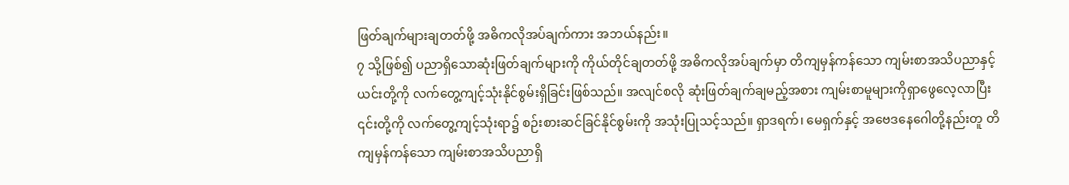ဖြတ်ချက်များချတတ်ဖို့ အဓိကလိုအပ်ချက်ကား အဘယ်နည်း။
၇ သို့ဖြစ်၍ ပညာရှိသောဆုံးဖြတ်ချက်များကို ကိုယ်တိုင်ချတတ်ဖို့ အဓိကလိုအပ်ချက်မှာ တိကျမှန်ကန်သော ကျမ်းစာအသိပညာနှင့် ယင်းတို့ကို လက်တွေ့ကျင့်သုံးနိုင်စွမ်းရှိခြင်းဖြစ်သည်။ အလျင်စလို ဆုံးဖြတ်ချက်ချမည့်အစား ကျမ်းစာမူများကိုရှာဖွေလေ့လာပြီး ၎င်းတို့ကို လက်တွေ့ကျင့်သုံးရာ၌ စဉ်းစားဆင်ခြင်နိုင်စွမ်းကို အသုံးပြုသင့်သည်။ ရှာဒရက်၊ မေရှက်နှင့် အဗေဒနေဂေါတို့နည်းတူ တိကျမှန်ကန်သော ကျမ်းစာအသိပညာရှိ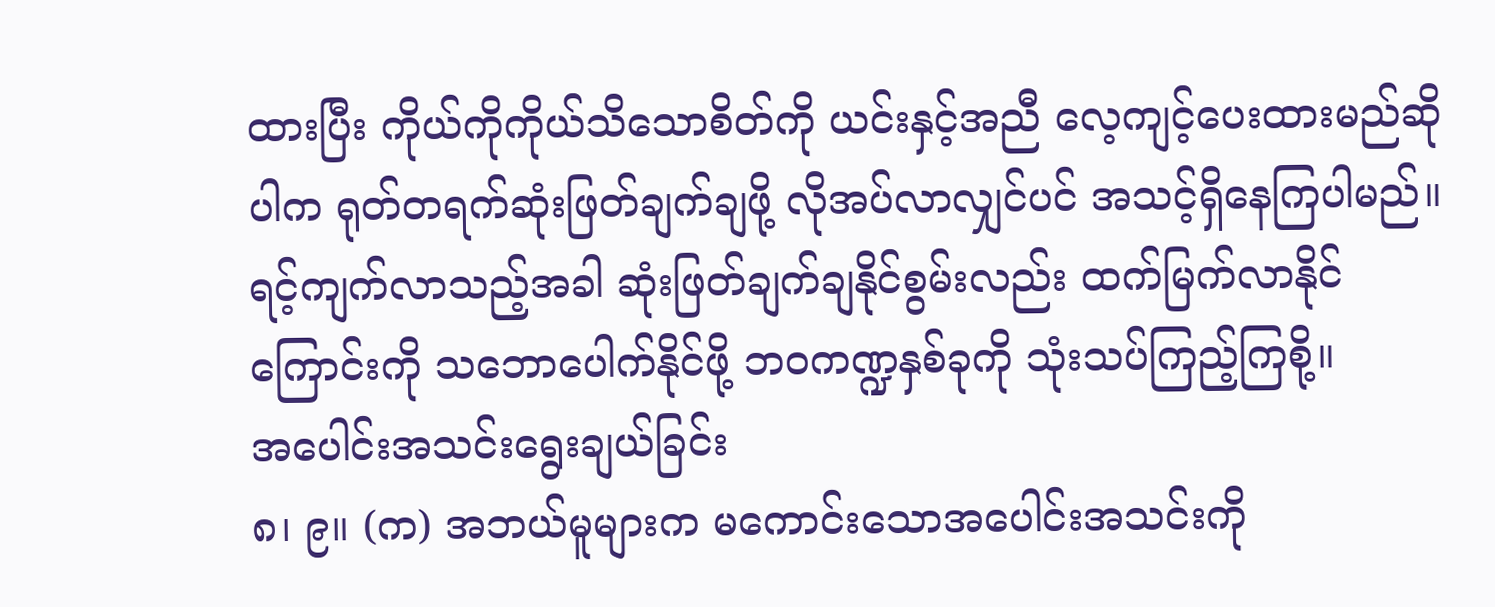ထားပြီး ကိုယ်ကိုကိုယ်သိသောစိတ်ကို ယင်းနှင့်အညီ လေ့ကျင့်ပေးထားမည်ဆိုပါက ရုတ်တရက်ဆုံးဖြတ်ချက်ချဖို့ လိုအပ်လာလျှင်ပင် အသင့်ရှိနေကြပါမည်။ ရင့်ကျက်လာသည့်အခါ ဆုံးဖြတ်ချက်ချနိုင်စွမ်းလည်း ထက်မြက်လာနိုင်ကြောင်းကို သဘောပေါက်နိုင်ဖို့ ဘဝကဏ္ဍနှစ်ခုကို သုံးသပ်ကြည့်ကြစို့။
အပေါင်းအသင်းရွေးချယ်ခြင်း
၈၊ ၉။ (က) အဘယ်မူများက မကောင်းသောအပေါင်းအသင်းကို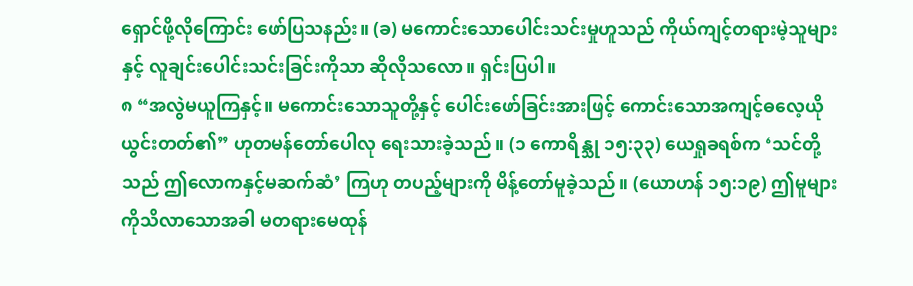ရှောင်ဖို့လိုကြောင်း ဖော်ပြသနည်း။ (ခ) မကောင်းသောပေါင်းသင်းမှုဟူသည် ကိုယ်ကျင့်တရားမဲ့သူများနှင့် လူချင်းပေါင်းသင်းခြင်းကိုသာ ဆိုလိုသလော။ ရှင်းပြပါ။
၈ “အလွဲမယူကြနှင့်။ မကောင်းသောသူတို့နှင့် ပေါင်းဖော်ခြင်းအားဖြင့် ကောင်းသောအကျင့်ဓလေ့ယိုယွင်းတတ်၏” ဟုတမန်တော်ပေါလု ရေးသားခဲ့သည်။ (၁ ကောရိန္သု ၁၅:၃၃) ယေရှုခရစ်က ‘သင်တို့သည် ဤလောကနှင့်မဆက်ဆံ’ ကြဟု တပည့်များကို မိန့်တော်မူခဲ့သည်။ (ယောဟန် ၁၅:၁၉) ဤမူများကိုသိလာသောအခါ မတရားမေထုန်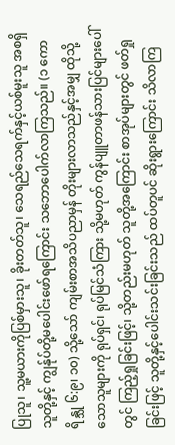ပြုသူ၊ သူ့မယားကိုပြစ်မှားသူ၊ ခိုးတတ်သူ၊ သေရည်သေရက်နှင့်ယစ်မူးသူ အစရှိသူတို့နှင့် ကျွန်ုပ်တို့မပေါင်းဖော်ရကြောင်း သဘောပေါက်လာကြသည်။ (၁ ကောရိန္သု ၆:၉၊ ၁၀) သို့သော် ကျမ်းစာအသိပညာမှန် တိုးများလာသည်နှင့်အမျှ ထိုသို့သောသူများကို ရုပ်ရှင်၊ ရုပ်မြင်သံကြား သို့မဟုတ် ကွန်ပျူတာဖန်သားပြင်များပေါ်တွင် ကြည့်ရှုခြင်းဖြင့်၊ သို့တည်းမဟုတ် သူတို့အကြောင်း စာအုပ်များတွင် ဖတ်ရှုခြင်းဖြင့် သူတို့နှင့်ပေါင်းသင်းခြင်းသည် ထပ်တူပင် ဆိုးရွားကြောင်း သိလာကြ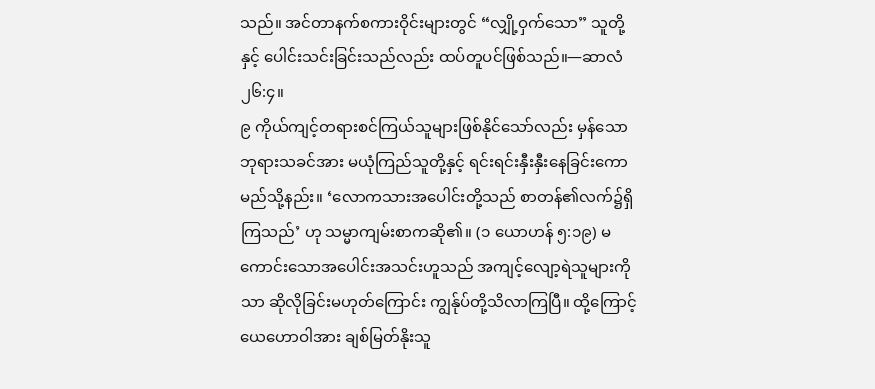သည်။ အင်တာနက်စကားဝိုင်းများတွင် “လျှို့ဝှက်သော” သူတို့နှင့် ပေါင်းသင်းခြင်းသည်လည်း ထပ်တူပင်ဖြစ်သည်။—ဆာလံ ၂၆:၄။
၉ ကိုယ်ကျင့်တရားစင်ကြယ်သူများဖြစ်နိုင်သော်လည်း မှန်သောဘုရားသခင်အား မယုံကြည်သူတို့နှင့် ရင်းရင်းနှီးနှီးနေခြင်းကော မည်သို့နည်း။ ‘လောကသားအပေါင်းတို့သည် စာတန်၏လက်၌ရှိကြသည်’ ဟု သမ္မာကျမ်းစာကဆို၏။ (၁ ယောဟန် ၅:၁၉) မကောင်းသောအပေါင်းအသင်းဟူသည် အကျင့်လျော့ရဲသူများကိုသာ ဆိုလိုခြင်းမဟုတ်ကြောင်း ကျွန်ုပ်တို့သိလာကြပြီ။ ထို့ကြောင့် ယေဟောဝါအား ချစ်မြတ်နိုးသူ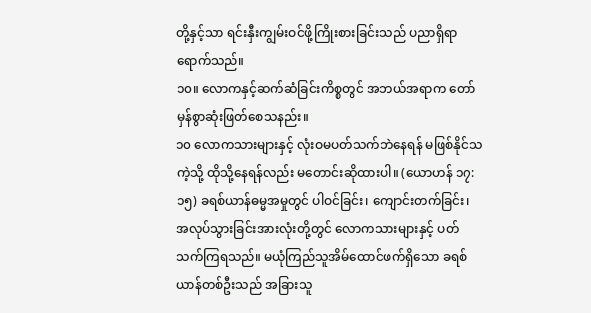တို့နှင့်သာ ရင်းနှီးကျွမ်းဝင်ဖို့ကြိုးစားခြင်းသည် ပညာရှိရာရောက်သည်။
၁၀။ လောကနှင့်ဆက်ဆံခြင်းကိစ္စတွင် အဘယ်အရာက တော်မှန်စွာဆုံးဖြတ်စေသနည်း။
၁၀ လောကသားများနှင့် လုံးဝမပတ်သက်ဘဲနေရန် မဖြစ်နိုင်သကဲ့သို့ ထိုသို့နေရန်လည်း မတောင်းဆိုထားပါ။ (ယောဟန် ၁၇:၁၅) ခရစ်ယာန်ဓမ္မအမှုတွင် ပါဝင်ခြင်း၊ ကျောင်းတက်ခြင်း၊ အလုပ်သွားခြင်းအားလုံးတို့တွင် လောကသားများနှင့် ပတ်သက်ကြရသည်။ မယုံကြည်သူအိမ်ထောင်ဖက်ရှိသော ခရစ်ယာန်တစ်ဦးသည် အခြားသူ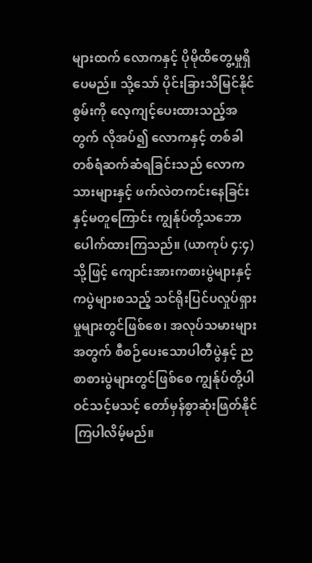များထက် လောကနှင့် ပိုမိုထိတွေ့မှုရှိပေမည်။ သို့သော် ပိုင်းခြားသိမြင်နိုင်စွမ်းကို လေ့ကျင့်ပေးထားသည့်အတွက် လိုအပ်၍ လောကနှင့် တစ်ခါတစ်ရံဆက်ဆံရခြင်းသည် လောကသားများနှင့် ဖက်လဲတကင်းနေခြင်းနှင့်မတူကြောင်း ကျွန်ုပ်တို့သဘောပေါက်ထားကြသည်။ (ယာကုပ် ၄:၄) သို့ဖြင့် ကျောင်းအားကစားပွဲများနှင့် ကပွဲများစသည့် သင်ရိုးပြင်ပလှုပ်ရှားမှုများတွင်ဖြစ်စေ၊ အလုပ်သမားများအတွက် စီစဉ်ပေးသောပါတီပွဲနှင့် ညစာစားပွဲများတွင်ဖြစ်စေ ကျွန်ုပ်တို့ပါဝင်သင့်မသင့် တော်မှန်စွာဆုံးဖြတ်နိုင်ကြပါလိမ့်မည်။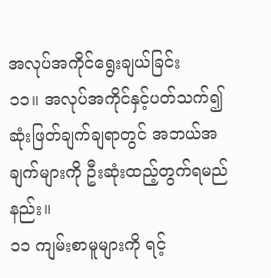အလုပ်အကိုင်ရွေးချယ်ခြင်း
၁၁။ အလုပ်အကိုင်နှင့်ပတ်သက်၍ ဆုံးဖြတ်ချက်ချရာတွင် အဘယ်အချက်များကို ဦးဆုံးထည့်တွက်ရမည်နည်း။
၁၁ ကျမ်းစာမူများကို ရင့်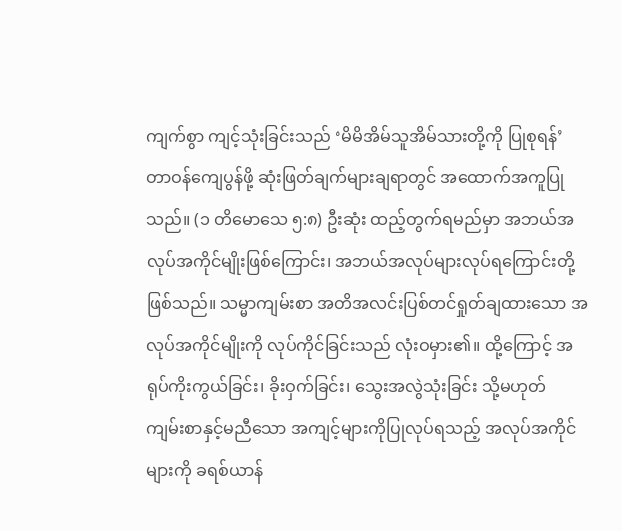ကျက်စွာ ကျင့်သုံးခြင်းသည် ‘မိမိအိမ်သူအိမ်သားတို့ကို ပြုစုရန်’ တာဝန်ကျေပွန်ဖို့ ဆုံးဖြတ်ချက်များချရာတွင် အထောက်အကူပြုသည်။ (၁ တိမောသေ ၅:၈) ဦးဆုံး ထည့်တွက်ရမည်မှာ အဘယ်အလုပ်အကိုင်မျိုးဖြစ်ကြောင်း၊ အဘယ်အလုပ်များလုပ်ရကြောင်းတို့ ဖြစ်သည်။ သမ္မာကျမ်းစာ အတိအလင်းပြစ်တင်ရှုတ်ချထားသော အလုပ်အကိုင်မျိုးကို လုပ်ကိုင်ခြင်းသည် လုံးဝမှား၏။ ထို့ကြောင့် အရုပ်ကိုးကွယ်ခြင်း၊ ခိုးဝှက်ခြင်း၊ သွေးအလွဲသုံးခြင်း သို့မဟုတ် ကျမ်းစာနှင့်မညီသော အကျင့်များကိုပြုလုပ်ရသည့် အလုပ်အကိုင်များကို ခရစ်ယာန်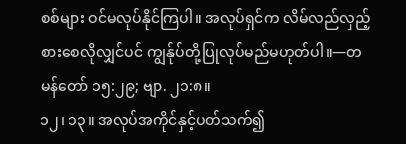စစ်များ ဝင်မလုပ်နိုင်ကြပါ။ အလုပ်ရှင်က လိမ်လည်လှည့်စားစေလိုလျှင်ပင် ကျွန်ုပ်တို့ပြုလုပ်မည်မဟုတ်ပါ။—တမန်တော် ၁၅:၂၉; ဗျာ. ၂၁:၈။
၁၂၊ ၁၃။ အလုပ်အကိုင်နှင့်ပတ်သက်၍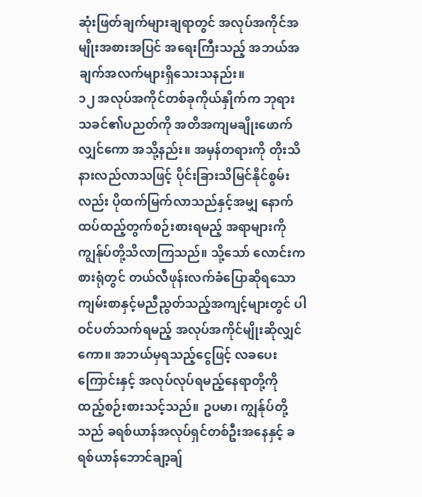ဆုံးဖြတ်ချက်များချရာတွင် အလုပ်အကိုင်အမျိုးအစားအပြင် အရေးကြီးသည့် အဘယ်အချက်အလက်များရှိသေးသနည်း။
၁၂ အလုပ်အကိုင်တစ်ခုကိုယ်နှိုက်က ဘုရားသခင်၏ပညတ်ကို အတိအကျမချိုးဖောက်လျှင်ကော အသို့နည်း။ အမှန်တရားကို တိုးသိနားလည်လာသဖြင့် ပိုင်းခြားသိမြင်နိုင်စွမ်းလည်း ပိုထက်မြက်လာသည်နှင့်အမျှ နောက်ထပ်ထည့်တွက်စဉ်းစားရမည့် အရာများကို ကျွန်ုပ်တို့သိလာကြသည်။ သို့သော် လောင်းကစားရုံတွင် တယ်လီဖုန်းလက်ခံပြောဆိုရသော ကျမ်းစာနှင့်မညီညွတ်သည့်အကျင့်များတွင် ပါဝင်ပတ်သက်ရမည့် အလုပ်အကိုင်မျိုးဆိုလျှင်ကော။ အဘယ်မှရသည့်ငွေဖြင့် လခပေးကြောင်းနှင့် အလုပ်လုပ်ရမည့်နေရာတို့ကို ထည့်စဉ်းစားသင့်သည်။ ဥပမာ၊ ကျွန်ုပ်တို့သည် ခရစ်ယာန်အလုပ်ရှင်တစ်ဦးအနေနှင့် ခရစ်ယာန်ဘောင်ချာ့ချ်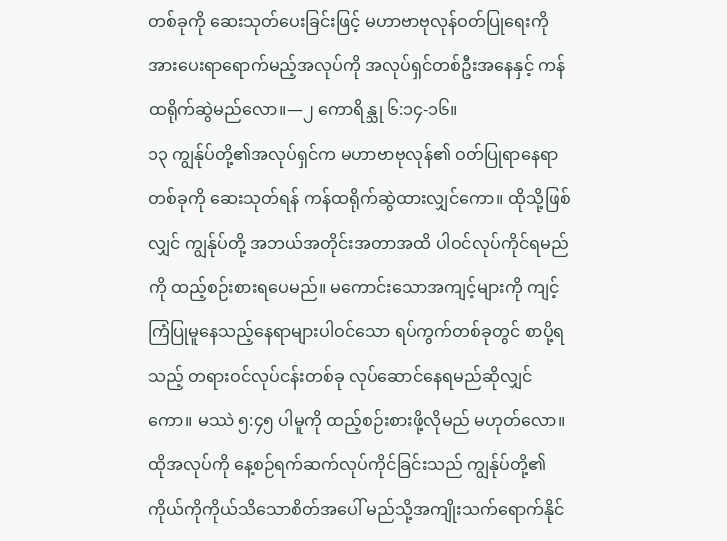တစ်ခုကို ဆေးသုတ်ပေးခြင်းဖြင့် မဟာဗာဗုလုန်ဝတ်ပြုရေးကို အားပေးရာရောက်မည့်အလုပ်ကို အလုပ်ရှင်တစ်ဦးအနေနှင့် ကန်ထရိုက်ဆွဲမည်လော။—၂ ကောရိန္သု ၆:၁၄-၁၆။
၁၃ ကျွန်ုပ်တို့၏အလုပ်ရှင်က မဟာဗာဗုလုန်၏ ဝတ်ပြုရာနေရာတစ်ခုကို ဆေးသုတ်ရန် ကန်ထရိုက်ဆွဲထားလျှင်ကော။ ထိုသို့ဖြစ်လျှင် ကျွန်ုပ်တို့ အဘယ်အတိုင်းအတာအထိ ပါဝင်လုပ်ကိုင်ရမည်ကို ထည့်စဉ်းစားရပေမည်။ မကောင်းသောအကျင့်များကို ကျင့်ကြံပြုမူနေသည့်နေရာများပါဝင်သော ရပ်ကွက်တစ်ခုတွင် စာပို့ရသည့် တရားဝင်လုပ်ငန်းတစ်ခု လုပ်ဆောင်နေရမည်ဆိုလျှင်ကော။ မဿဲ ၅:၄၅ ပါမူကို ထည့်စဉ်းစားဖို့လိုမည် မဟုတ်လော။ ထိုအလုပ်ကို နေ့စဉ်ရက်ဆက်လုပ်ကိုင်ခြင်းသည် ကျွန်ုပ်တို့၏ ကိုယ်ကိုကိုယ်သိသောစိတ်အပေါ် မည်သို့အကျိုးသက်ရောက်နိုင်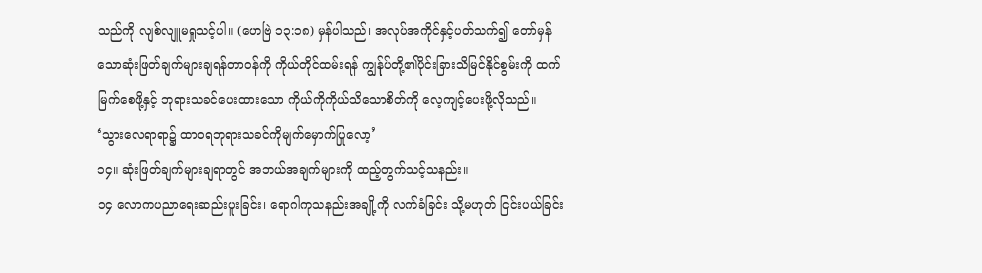သည်ကို လျစ်လျူမရှုသင့်ပါ။ (ဟေဗြဲ ၁၃:၁၈) မှန်ပါသည်၊ အလုပ်အကိုင်နှင့်ပတ်သက်၍ တော်မှန်သောဆုံးဖြတ်ချက်များချရန်တာဝန်ကို ကိုယ်တိုင်ထမ်းရန် ကျွန်ုပ်တို့၏ပိုင်းခြားသိမြင်နိုင်စွမ်းကို ထက်မြက်စေဖို့နှင့် ဘုရားသခင်ပေးထားသော ကိုယ်ကိုကိုယ်သိသောစိတ်ကို လေ့ကျင့်ပေးဖို့လိုသည်။
‘သွားလေရာရာ၌ ထာဝရဘုရားသခင်ကိုမျက်မှောက်ပြုလော့’
၁၄။ ဆုံးဖြတ်ချက်များချရာတွင် အဘယ်အချက်များကို ထည့်တွက်သင့်သနည်း။
၁၄ လောကပညာရေးဆည်းပူးခြင်း၊ ရောဂါကုသနည်းအချို့ကို လက်ခံခြင်း သို့မဟုတ် ငြင်းပယ်ခြင်း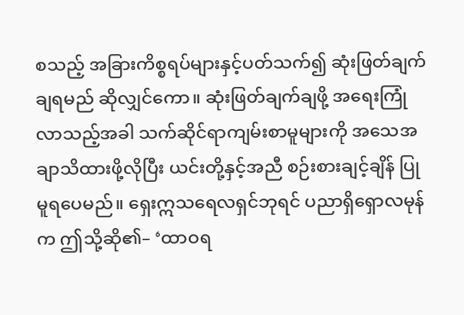စသည့် အခြားကိစ္စရပ်များနှင့်ပတ်သက်၍ ဆုံးဖြတ်ချက်ချရမည် ဆိုလျှင်ကော။ ဆုံးဖြတ်ချက်ချဖို့ အရေးကြုံလာသည့်အခါ သက်ဆိုင်ရာကျမ်းစာမူများကို အသေအချာသိထားဖို့လိုပြီး ယင်းတို့နှင့်အညီ စဉ်းစားချင့်ချိန် ပြုမူရပေမည်။ ရှေးဣသရေလရှင်ဘုရင် ပညာရှိရှောလမုန်က ဤသို့ဆို၏– ‘ထာဝရ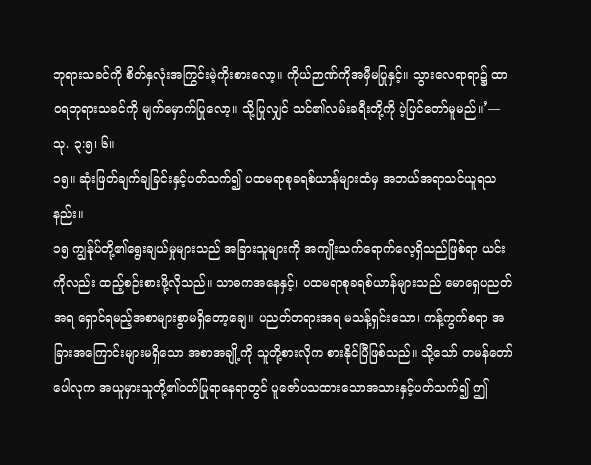ဘုရားသခင်ကို စိတ်နှလုံးအကြွင်းမဲ့ကိုးစားလော့။ ကိုယ်ဉာဏ်ကိုအမှီမပြုနှင့်။ သွားလေရာရာ၌ ထာဝရဘုရားသခင်ကို မျက်မှောက်ပြုလော့။ သို့ပြုလျှင် သင်၏လမ်းခရီးတို့ကို ပဲ့ပြင်တော်မူမည်။’—သု. ၃:၅၊ ၆။
၁၅။ ဆုံးဖြတ်ချက်ချခြင်းနှင့်ပတ်သက်၍ ပထမရာစုခရစ်ယာန်များထံမှ အဘယ်အရာသင်ယူရသနည်း။
၁၅ ကျွန်ုပ်တို့၏ရွေးချယ်မှုများသည် အခြားသူများကို အကျိုးသက်ရောက်လေ့ရှိသည်ဖြစ်ရာ ယင်းကိုလည်း ထည့်စဉ်းစားဖို့လိုသည်။ သာဓကအနေနှင့်၊ ပထမရာစုခရစ်ယာန်များသည် မောရှေပညတ်အရ ရှောင်ရမည့်အစာများစွာမရှိတော့ချေ။ ပညတ်တရားအရ မသန့်ရှင်းသော၊ ကန့်ကွက်စရာ အခြားအကြောင်းများမရှိသော အစာအချို့ကို သူတို့စားလိုက စားနိုင်ပြီဖြစ်သည်။ သို့သော် တမန်တော်ပေါလုက အယူမှားသူတို့၏ဝတ်ပြုရာနေရာတွင် ပူဇော်ပသထားသောအသားနှင့်ပတ်သက်၍ ဤ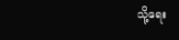သို့ရေး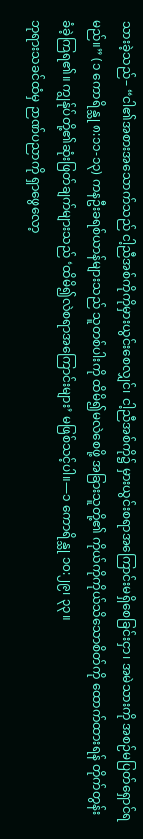သားခဲ့သည်– “ငါ၏အစားအသောက်သည် ငါ့ညီအစ်ကိုကိုမှားယွင်းစေလျှင်၊ ငါ့ညီအစ်ကို၌ မှားယွင်းစရာအကြောင်းမရှိစေခြင်းငှာ၊ အမဲသားကို အစဉ်မပြတ်ရှောင်ရမည်။” (၁ ကောရိန္သု ၈:၁၁-၁၃) ကနဦးခရစ်ယာန်များသည် သူတစ်ပါးကို ထိမိ၍မလဲစေဖို့ အခြားသူတို့၏ ကိုယ်ကိုကိုယ်သိသောစိတ်ကို ထောက်ထားရန် တိုက်တွန်းခံခဲ့ကြရ၏။ ကျွန်ုပ်တို့၏ဆုံးဖြတ်ချက်များသည် ‘ထိမိ၍လဲစရာအကြောင်းများ’ မဖြစ်သင့်ပါ။—၁ ကောရိန္သု ၁၀:၂၉၊ ၃၃။
ဘုရားသခင်ထံမှ ဉာဏ်ပညာကို ရှာဖွေလော့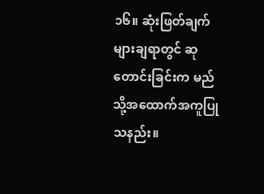၁၆။ ဆုံးဖြတ်ချက်များချရာတွင် ဆုတောင်းခြင်းက မည်သို့အထောက်အကူပြုသနည်း။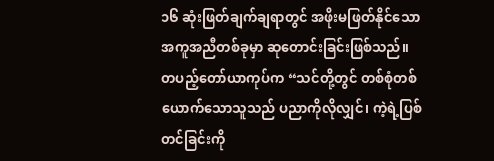၁၆ ဆုံးဖြတ်ချက်ချရာတွင် အဖိုးမဖြတ်နိုင်သောအကူအညီတစ်ခုမှာ ဆုတောင်းခြင်းဖြစ်သည်။ တပည့်တော်ယာကုပ်က “သင်တို့တွင် တစ်စုံတစ်ယောက်သောသူသည် ပညာကိုလိုလျှင်၊ ကဲ့ရဲ့ပြစ်တင်ခြင်းကို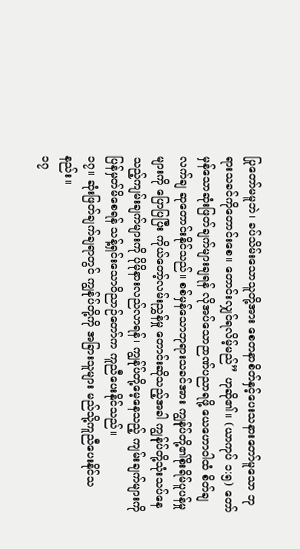ပြုတော်မမူဘဲ၊ ခပ်သိမ်းသောသူတို့အား စေတနာစိတ်နှင့်ပေးသနားတော်မူသော ဘုရားသခင်ကိုတောင်းစေ။ တောင်းလျှင်ရလိမ့်မည်” ဟုဆို၏။ (ယာကုပ် ၁:၅) တော်မှန်သောဆုံးဖြတ်ချက်များချရန် လိုအပ်သောဉာဏ်ပညာရဖို့ ယေဟောဝါထံ စိတ်ချလက်ချ ဆုတောင်းနိုင်သည်။ စစ်မှန်သောဘုရားသခင်အား ကျွန်ုပ်တို့၏စိုးရိမ်ပူပန်မှုများကို ပြောပြပြီး ကိုယ်တော့်လမ်းညွှန်မှု တောင်းဆိုသည့်အခါ ကျွန်ုပ်တို့သုံးသပ်နေသည့်ကျမ်းချက်များကို ပိုမိုနားလည်လာရန်၊ ကျွန်ုပ်တို့မေ့နေသည့် ကျမ်းချက်များကို ပြန်မှတ်မိစေရန် သန့်ရှင်းသောဝိညာဉ်တော်က ကူညီပေးနိုင်သည်။
၁၇။ ဆုံးဖြတ်ချက်ချရာတွင် ကျွန်ုပ်တို့ကို အခြားသူများ မည်သို့ကူညီပေးနိုင်သနည်း။
၁၇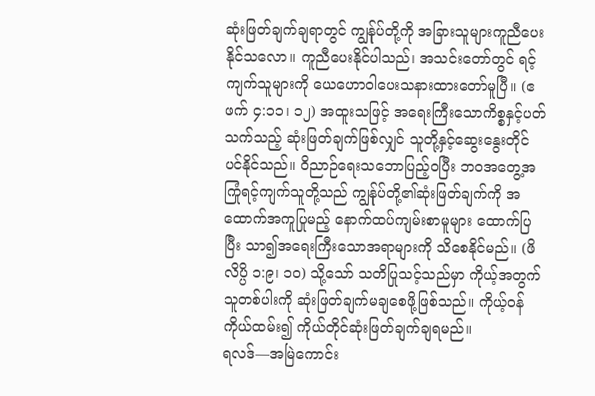ဆုံးဖြတ်ချက်ချရာတွင် ကျွန်ုပ်တို့ကို အခြားသူများကူညီပေးနိုင်သလော။ ကူညီပေးနိုင်ပါသည်၊ အသင်းတော်တွင် ရင့်ကျက်သူများကို ယေဟောဝါပေးသနားထားတော်မူပြီ။ (ဧဖက် ၄:၁၁၊ ၁၂) အထူးသဖြင့် အရေးကြီးသောကိစ္စနှင့်ပတ်သက်သည့် ဆုံးဖြတ်ချက်ဖြစ်လျှင် သူတို့နှင့်ဆွေးနွေးတိုင်ပင်နိုင်သည်။ ဝိညာဉ်ရေးသဘောပြည့်ဝပြီး ဘဝအတွေ့အကြုံရင့်ကျက်သူတို့သည် ကျွန်ုပ်တို့၏ဆုံးဖြတ်ချက်ကို အထောက်အကူပြုမည့် နောက်ထပ်ကျမ်းစာမူများ ထောက်ပြပြီး သာ၍အရေးကြီးသောအရာများကို သိစေနိုင်မည်။ (ဖိလိပ္ပိ ၁:၉၊ ၁၀) သို့သော် သတိပြုသင့်သည်မှာ ကိုယ့်အတွက် သူတစ်ပါးကို ဆုံးဖြတ်ချက်မချစေဖို့ဖြစ်သည်။ ကိုယ့်ဝန်ကိုယ်ထမ်း၍ ကိုယ်တိုင်ဆုံးဖြတ်ချက်ချရမည်။
ရလဒ်—အမြဲကောင်း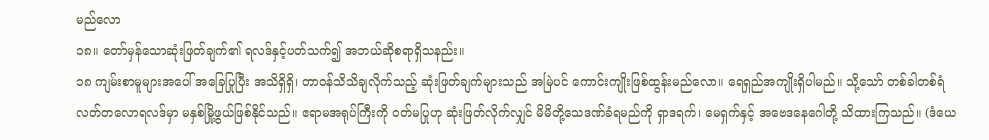မည်လော
၁၈။ တော်မှန်သောဆုံးဖြတ်ချက်၏ ရလဒ်နှင့်ပတ်သက်၍ အဘယ်ဆိုစရာရှိသနည်း။
၁၈ ကျမ်းစာမူများအပေါ် အခြေပြုပြီး အသိရှိရှိ၊ တာဝန်သိသိချလိုက်သည့် ဆုံးဖြတ်ချက်များသည် အမြဲပင် ကောင်းကျိုးဖြစ်ထွန်းမည်လော။ ရေရှည်အကျိုးရှိပါမည်။ သို့သော် တစ်ခါတစ်ရံ လတ်တလောရလဒ်မှာ မနှစ်မြို့ဖွယ်ဖြစ်နိုင်သည်။ ဧရာမအရုပ်ကြီးကို ဝတ်မပြုဟု ဆုံးဖြတ်လိုက်လျှင် မိမိတို့သေဒဏ်ခံရမည်ကို ရှာဒရက်၊ မေရှက်နှင့် အဗေဒနေဂေါတို့ သိထားကြသည်။ (ဒံယေ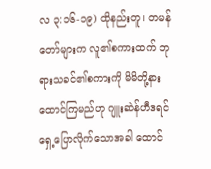လ ၃:၁၆-၁၉) ထိုနည်းတူ၊ တမန်တော်များက လူ၏စကားထက် ဘုရားသခင်၏စကားကို မိမိတို့နားထောင်ကြမည်ဟု ဂျူးဆဲန်ဟီဒရင်ရှေ့ပြောလိုက်သောအခါ ထောင်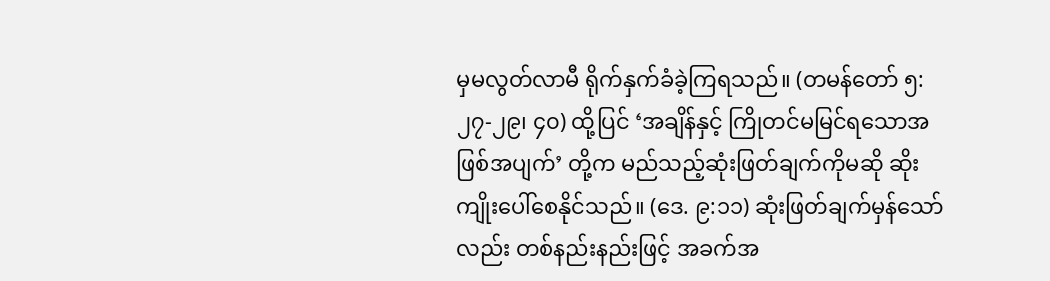မှမလွတ်လာမီ ရိုက်နှက်ခံခဲ့ကြရသည်။ (တမန်တော် ၅:၂၇-၂၉၊ ၄၀) ထို့ပြင် ‘အချိန်နှင့် ကြိုတင်မမြင်ရသောအဖြစ်အပျက်’ တို့က မည်သည့်ဆုံးဖြတ်ချက်ကိုမဆို ဆိုးကျိုးပေါ်စေနိုင်သည်။ (ဒေ. ၉:၁၁) ဆုံးဖြတ်ချက်မှန်သော်လည်း တစ်နည်းနည်းဖြင့် အခက်အ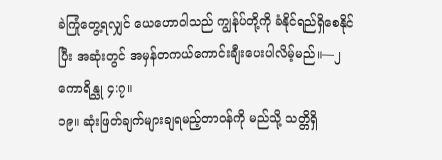ခဲကြုံတွေ့ရလျှင် ယေဟောဝါသည် ကျွန်ုပ်တို့ကို ခံနိုင်ရည်ရှိစေနိုင်ပြီး အဆုံးတွင် အမှန်တကယ်ကောင်းချီးပေးပါလိမ့်မည်။—၂ ကောရိန္သု ၄:၇။
၁၉။ ဆုံးဖြတ်ချက်များချရမည့်တာဝန်ကို မည်သို့ သတ္တိရှိ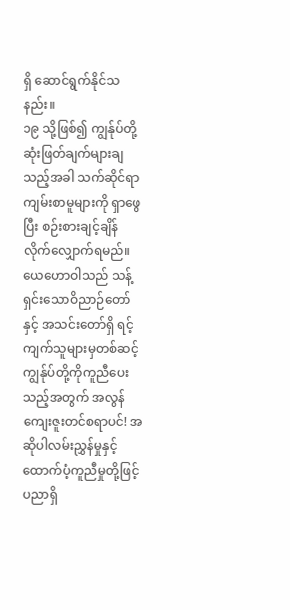ရှိ ဆောင်ရွက်နိုင်သနည်း။
၁၉ သို့ဖြစ်၍ ကျွန်ုပ်တို့ဆုံးဖြတ်ချက်များချသည့်အခါ သက်ဆိုင်ရာကျမ်းစာမူများကို ရှာဖွေပြီး စဉ်းစားချင့်ချိန် လိုက်လျှောက်ရမည်။ ယေဟောဝါသည် သန့်ရှင်းသောဝိညာဉ်တော်နှင့် အသင်းတော်ရှိ ရင့်ကျက်သူများမှတစ်ဆင့် ကျွန်ုပ်တို့ကိုကူညီပေးသည့်အတွက် အလွန်ကျေးဇူးတင်စရာပင်! အဆိုပါလမ်းညွှန်မှုနှင့် ထောက်ပံ့ကူညီမှုတို့ဖြင့် ပညာရှိ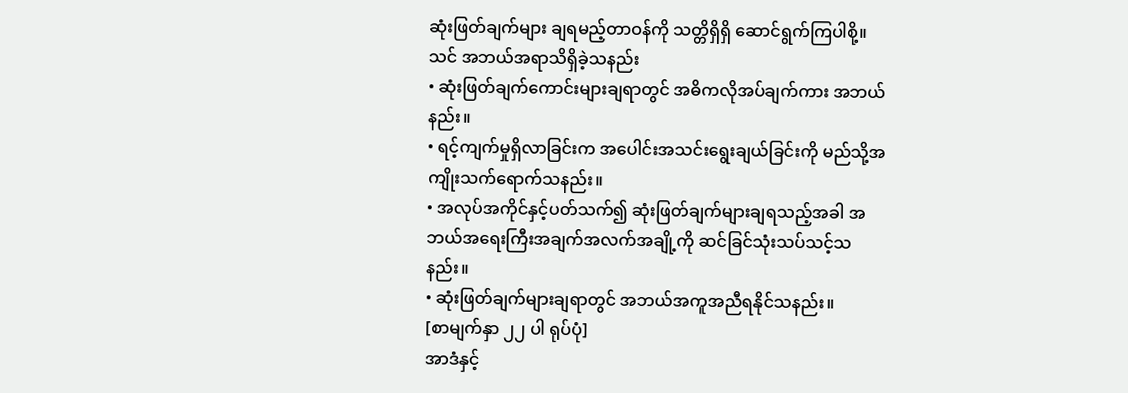ဆုံးဖြတ်ချက်များ ချရမည့်တာဝန်ကို သတ္တိရှိရှိ ဆောင်ရွက်ကြပါစို့။
သင် အဘယ်အရာသိရှိခဲ့သနည်း
• ဆုံးဖြတ်ချက်ကောင်းများချရာတွင် အဓိကလိုအပ်ချက်ကား အဘယ်နည်း။
• ရင့်ကျက်မှုရှိလာခြင်းက အပေါင်းအသင်းရွေးချယ်ခြင်းကို မည်သို့အကျိုးသက်ရောက်သနည်း။
• အလုပ်အကိုင်နှင့်ပတ်သက်၍ ဆုံးဖြတ်ချက်များချရသည့်အခါ အဘယ်အရေးကြီးအချက်အလက်အချို့ကို ဆင်ခြင်သုံးသပ်သင့်သနည်း။
• ဆုံးဖြတ်ချက်များချရာတွင် အဘယ်အကူအညီရနိုင်သနည်း။
[စာမျက်နှာ ၂၂ ပါ ရုပ်ပုံ]
အာဒံနှင့်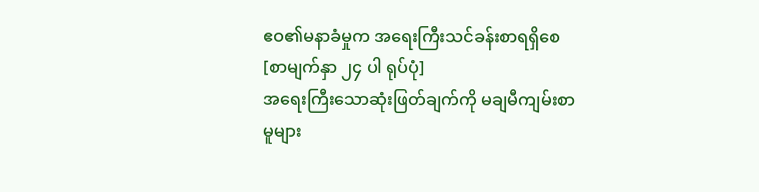ဧဝ၏မနာခံမှုက အရေးကြီးသင်ခန်းစာရရှိစေ
[စာမျက်နှာ ၂၄ ပါ ရုပ်ပုံ]
အရေးကြီးသောဆုံးဖြတ်ချက်ကို မချမီကျမ်းစာမူများ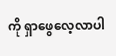ကို ရှာဖွေလေ့လာပါ